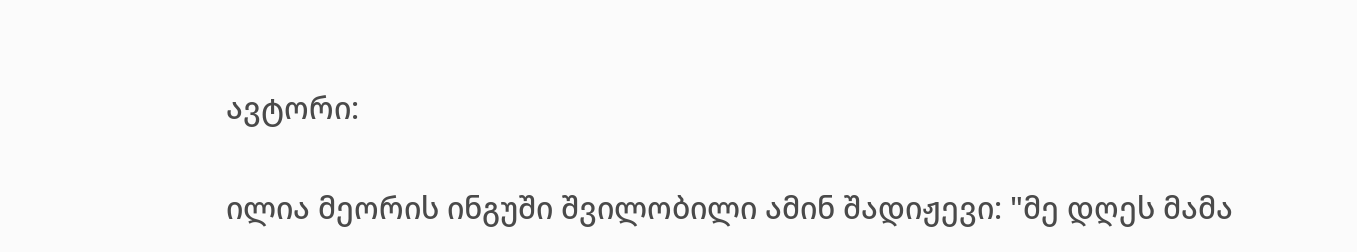ავტორი:

ილია მეორის ინგუში შვილობილი ამინ შადიჟევი: "მე დღეს მამა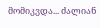მომიკვდა... ძალიან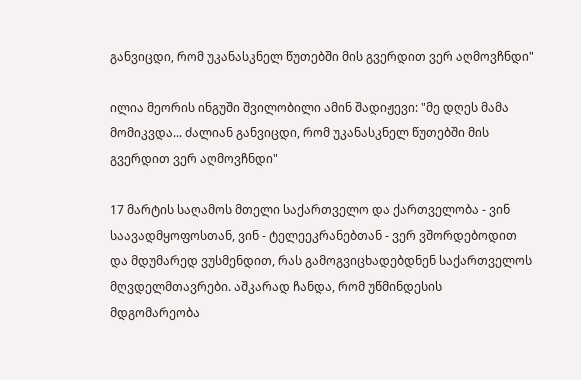განვიცდი, რომ უკანასკნელ წუთებში მის გვერდით ვერ აღმოვჩნდი"

ილია მეორის ინგუში შვილობილი ამინ შადიჟევი: "მე დღეს მამა მომიკვდა... ძალიან განვიცდი, რომ უკანასკნელ წუთებში მის გვერდით ვერ აღმოვჩნდი"

17 მარტის საღამოს მთელი საქართველო და ქართველობა - ვინ საავადმყოფოსთან, ვინ - ტელეეკრანებთან - ვერ ვშორდებოდით და მდუმარედ ვუსმენდით, რას გამოგვიცხადებდნენ საქართველოს მღვდელმთავრები. აშკარად ჩანდა, რომ უწმინდესის მდგომარეობა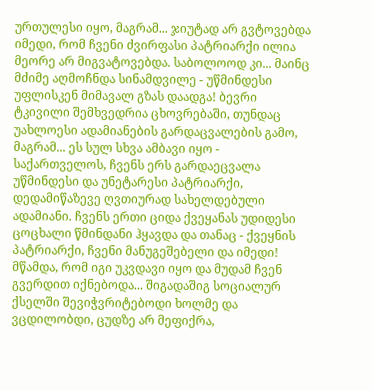ურთულესი იყო, მაგრამ... ჯიუტად არ გვტოვებდა იმედი, რომ ჩვენი ძვირფასი პატრიარქი ილია მეორე არ მიგვატოვებდა. საბოლოოდ კი... მაინც მძიმე აღმოჩნდა სინამდვილე - უწმინდესი უფლისკენ მიმავალ გზას დაადგა! ბევრი ტკივილი შემხვედრია ცხოვრებაში, თუნდაც უახლოესი ადამიანების გარდაცვალების გამო, მაგრამ... ეს სულ სხვა ამბავი იყო - საქართველოს, ჩვენს ერს გარდაეცვალა უწმინდესი და უნეტარესი პატრიარქი, დედამიწაზევე ღვთიურად სახელდებული ადამიანი. ჩვენს ერთი ციდა ქვეყანას უდიდესი ცოცხალი წმინდანი ჰყავდა და თანაც - ქვეყნის პატრიარქი, ჩვენი მანუგეშებელი და იმედი! მწამდა, რომ იგი უკვდავი იყო და მუდამ ჩვენ გვერდით იქნებოდა... შიგადაშიგ სოციალურ ქსელში შევიჭვრიტებოდი ხოლმე და ვცდილობდი, ცუდზე არ მეფიქრა,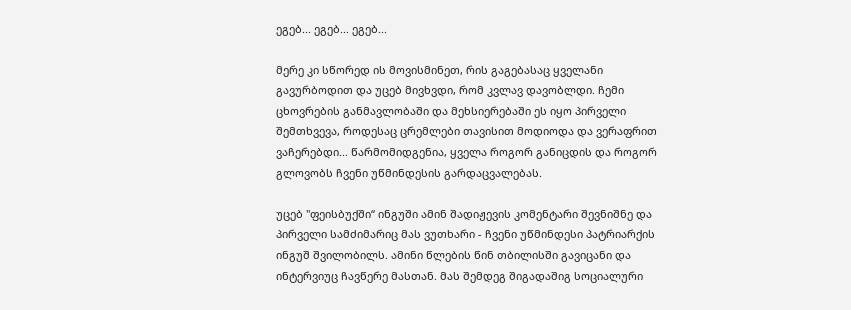ეგებ... ეგებ... ეგებ...

მერე კი სწორედ ის მოვისმინეთ, რის გაგებასაც ყველანი გავურბოდით და უცებ მივხვდი, რომ კვლავ დავობლდი. ჩემი ცხოვრების განმავლობაში და მეხსიერებაში ეს იყო პირველი შემთხვევა, როდესაც ცრემლები თავისით მოდიოდა და ვერაფრით ვაჩერებდი... წარმომიდგენია, ყველა როგორ განიცდის და როგორ გლოვობს ჩვენი უწმინდესის გარდაცვალებას.

უცებ "ფეისბუქში“ ინგუში ამინ შადიჟევის კომენტარი შევნიშნე და პირველი სამძიმარიც მას ვუთხარი - ჩვენი უწმინდესი პატრიარქის ინგუშ შვილობილს. ამინი წლების წინ თბილისში გავიცანი და ინტერვიუც ჩავწერე მასთან. მას შემდეგ შიგადაშიგ სოციალური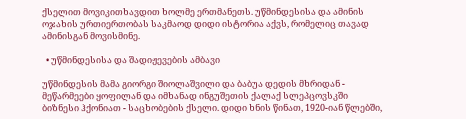ქსელით მოვიკითხავდით ხოლმე ერთმანეთს. უწმინდესისა და ამინის ოჯახის ურთიერთობას საკმაოდ დიდი ისტორია აქვს, რომელიც თავად ამინისგან მოვისმინე.

  • უწმინდესისა და შადიჟევების ამბავი

უწმინდესის მამა გიორგი შიოლაშვილი და ბაბუა დედის მხრიდან - მეწარმეები ყოფილან და იმხანად ინგუშეთის ქალაქ სლეპცოვსკში ბიზნესი ჰქონიათ - საცხობების ქსელი. დიდი ხნის წინათ, 1920-იან წლებში,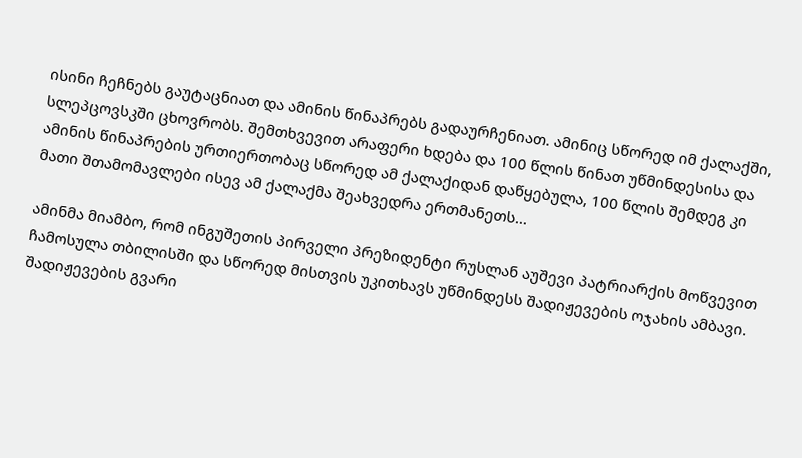ისინი ჩეჩნებს გაუტაცნიათ და ამინის წინაპრებს გადაურჩენიათ. ამინიც სწორედ იმ ქალაქში, სლეპცოვსკში ცხოვრობს. შემთხვევით არაფერი ხდება და 100 წლის წინათ უწმინდესისა და ამინის წინაპრების ურთიერთობაც სწორედ ამ ქალაქიდან დაწყებულა, 100 წლის შემდეგ კი მათი შთამომავლები ისევ ამ ქალაქმა შეახვედრა ერთმანეთს...

ამინმა მიამბო, რომ ინგუშეთის პირველი პრეზიდენტი რუსლან აუშევი პატრიარქის მოწვევით ჩამოსულა თბილისში და სწორედ მისთვის უკითხავს უწმინდესს შადიჟევების ოჯახის ამბავი. შადიჟევების გვარი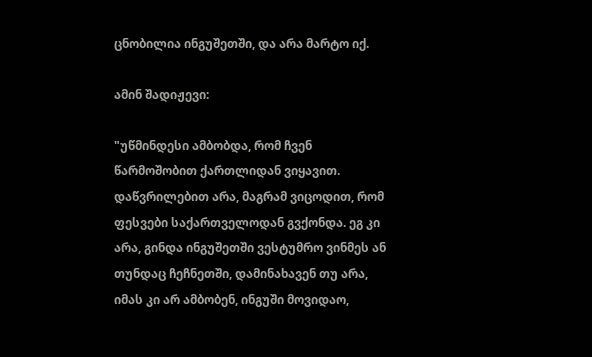ცნობილია ინგუშეთში, და არა მარტო იქ.

ამინ შადიჟევი:

"უწმინდესი ამბობდა, რომ ჩვენ წარმოშობით ქართლიდან ვიყავით. დაწვრილებით არა, მაგრამ ვიცოდით, რომ ფესვები საქართველოდან გვქონდა. ეგ კი არა, გინდა ინგუშეთში ვესტუმრო ვინმეს ან თუნდაც ჩეჩნეთში, დამინახავენ თუ არა, იმას კი არ ამბობენ, ინგუში მოვიდაო,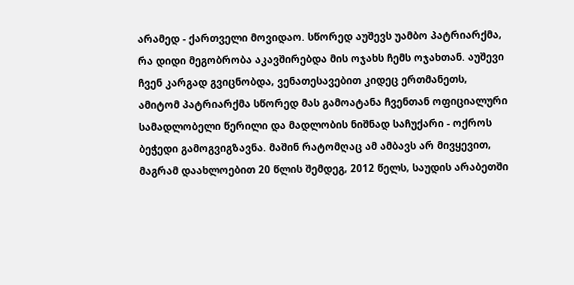არამედ - ქართველი მოვიდაო. სწორედ აუშევს უამბო პატრიარქმა, რა დიდი მეგობრობა აკავშირებდა მის ოჯახს ჩემს ოჯახთან. აუშევი ჩვენ კარგად გვიცნობდა, ვენათესავებით კიდეც ერთმანეთს, ამიტომ პატრიარქმა სწორედ მას გამოატანა ჩვენთან ოფიციალური სამადლობელი წერილი და მადლობის ნიშნად საჩუქარი - ოქროს ბეჭედი გამოგვიგზავნა. მაშინ რატომღაც ამ ამბავს არ მივყევით, მაგრამ დაახლოებით 20 წლის შემდეგ, 2012 წელს, საუდის არაბეთში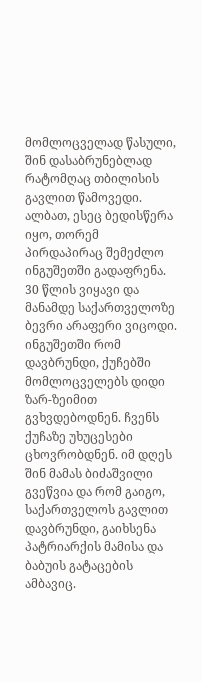მომლოცველად წასული, შინ დასაბრუნებლად რატომღაც თბილისის გავლით წამოვედი. ალბათ, ესეც ბედისწერა იყო, თორემ პირდაპირაც შემეძლო ინგუშეთში გადაფრენა. 30 წლის ვიყავი და მანამდე საქართველოზე ბევრი არაფერი ვიცოდი. ინგუშეთში რომ დავბრუნდი, ქუჩებში მომლოცველებს დიდი ზარ-ზეიმით გვხვდებოდნენ. ჩვენს ქუჩაზე უხუცესები ცხოვრობდნენ. იმ დღეს შინ მამას ბიძაშვილი გვეწვია და რომ გაიგო, საქართველოს გავლით დავბრუნდი, გაიხსენა პატრიარქის მამისა და ბაბუის გატაცების ამბავიც.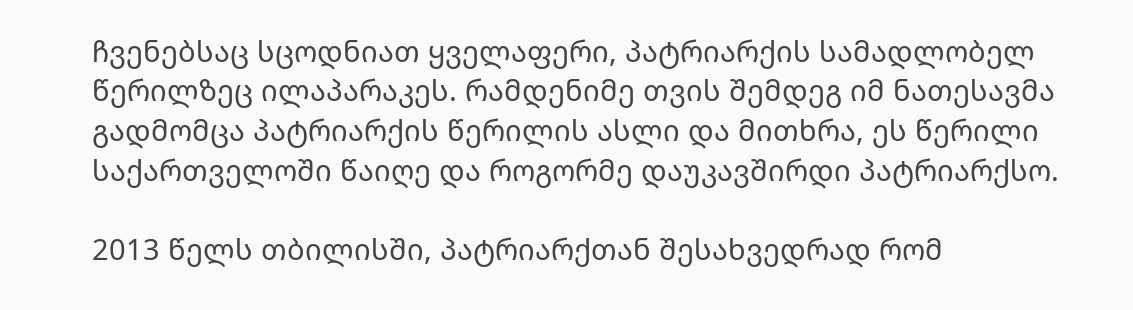ჩვენებსაც სცოდნიათ ყველაფერი, პატრიარქის სამადლობელ წერილზეც ილაპარაკეს. რამდენიმე თვის შემდეგ იმ ნათესავმა გადმომცა პატრიარქის წერილის ასლი და მითხრა, ეს წერილი საქართველოში წაიღე და როგორმე დაუკავშირდი პატრიარქსო.

2013 წელს თბილისში, პატრიარქთან შესახვედრად რომ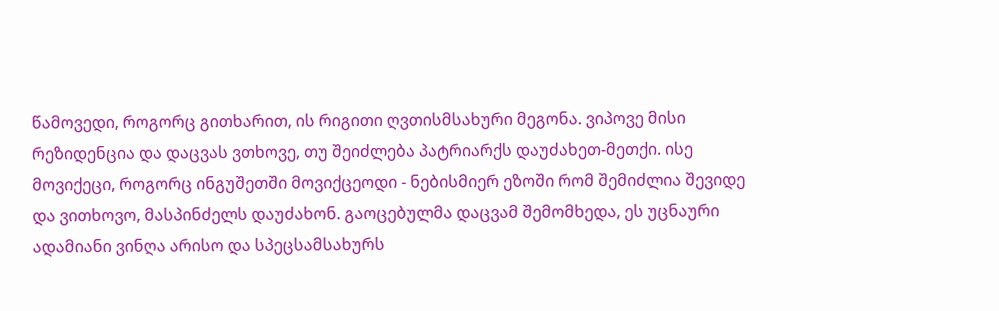წამოვედი, როგორც გითხარით, ის რიგითი ღვთისმსახური მეგონა. ვიპოვე მისი რეზიდენცია და დაცვას ვთხოვე, თუ შეიძლება პატრიარქს დაუძახეთ-მეთქი. ისე მოვიქეცი, როგორც ინგუშეთში მოვიქცეოდი - ნებისმიერ ეზოში რომ შემიძლია შევიდე და ვითხოვო, მასპინძელს დაუძახონ. გაოცებულმა დაცვამ შემომხედა, ეს უცნაური ადამიანი ვინღა არისო და სპეცსამსახურს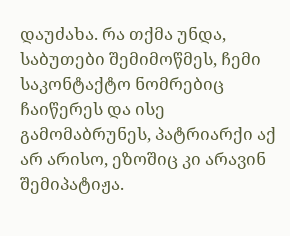დაუძახა. რა თქმა უნდა, საბუთები შემიმოწმეს, ჩემი საკონტაქტო ნომრებიც ჩაიწერეს და ისე გამომაბრუნეს, პატრიარქი აქ არ არისო, ეზოშიც კი არავინ შემიპატიჟა.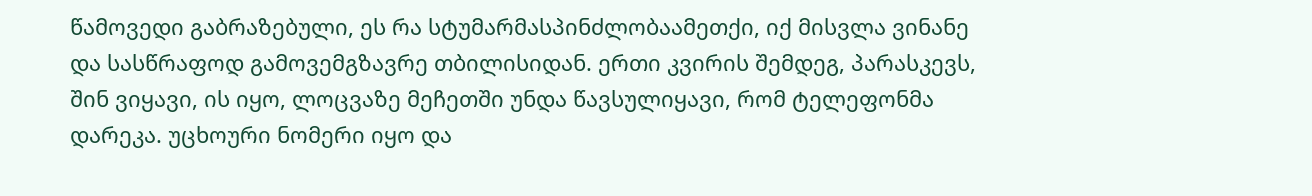წამოვედი გაბრაზებული, ეს რა სტუმარმასპინძლობაამეთქი, იქ მისვლა ვინანე და სასწრაფოდ გამოვემგზავრე თბილისიდან. ერთი კვირის შემდეგ, პარასკევს, შინ ვიყავი, ის იყო, ლოცვაზე მეჩეთში უნდა წავსულიყავი, რომ ტელეფონმა დარეკა. უცხოური ნომერი იყო და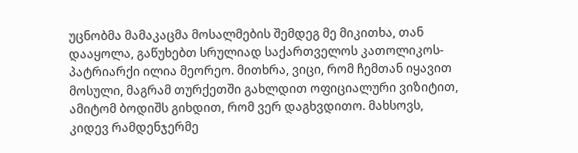უცნობმა მამაკაცმა მოსალმების შემდეგ მე მიკითხა, თან დააყოლა, გაწუხებთ სრულიად საქართველოს კათოლიკოს-პატრიარქი ილია მეორეო. მითხრა, ვიცი, რომ ჩემთან იყავით მოსული, მაგრამ თურქეთში გახლდით ოფიციალური ვიზიტით, ამიტომ ბოდიშს გიხდით, რომ ვერ დაგხვდითო. მახსოვს, კიდევ რამდენჯერმე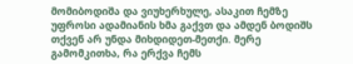მომიბოდიშა და ვიუხერხულე, ასაკით ჩემზე უფროსი ადამიანის ხმა გაქვთ და ამდენ ბოდიშს თქვენ არ უნდა მიხდიდეთ-მეთქი. მერე გამომკითხა, რა ერქვა ჩემს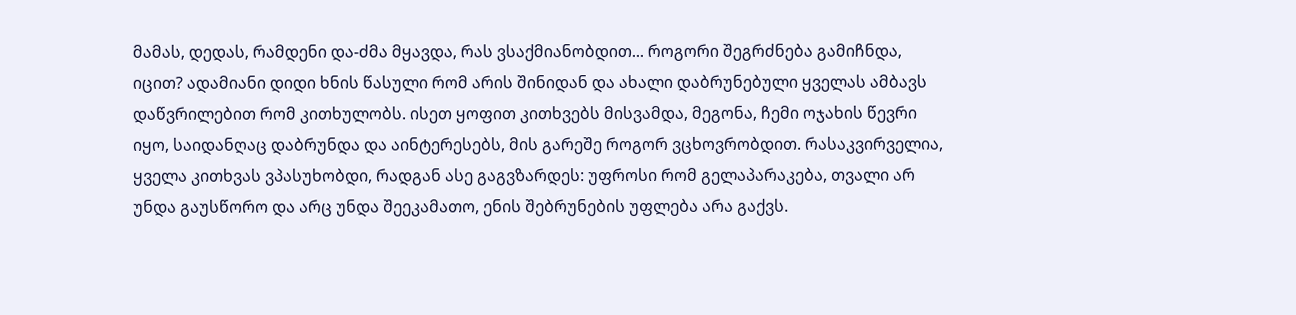მამას, დედას, რამდენი და-ძმა მყავდა, რას ვსაქმიანობდით... როგორი შეგრძნება გამიჩნდა, იცით? ადამიანი დიდი ხნის წასული რომ არის შინიდან და ახალი დაბრუნებული ყველას ამბავს დაწვრილებით რომ კითხულობს. ისეთ ყოფით კითხვებს მისვამდა, მეგონა, ჩემი ოჯახის წევრი იყო, საიდანღაც დაბრუნდა და აინტერესებს, მის გარეშე როგორ ვცხოვრობდით. რასაკვირველია, ყველა კითხვას ვპასუხობდი, რადგან ასე გაგვზარდეს: უფროსი რომ გელაპარაკება, თვალი არ უნდა გაუსწორო და არც უნდა შეეკამათო, ენის შებრუნების უფლება არა გაქვს.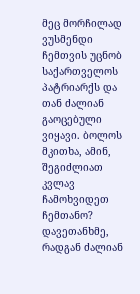მეც მორჩილად ვუსმენდი ჩემთვის უცნობ საქართველოს პატრიარქს და თან ძალიან გაოცებული ვიყავი. ბოლოს მკითხა, ამინ, შეგიძლიათ კვლავ ჩამოხვიდეთ ჩემთანო? დავეთანხმე, რადგან ძალიან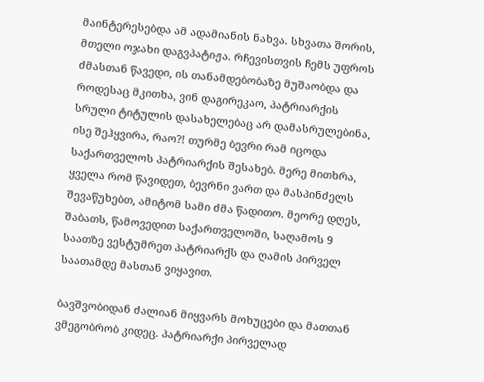მაინტერესებდა ამ ადამიანის ნახვა. სხვათა შორის, მთელი ოჯახი დაგვპატიჟა. რჩევისთვის ჩემს უფროს ძმასთან წავედი, ის თანამდებობაზე მუშაობდა და როდესაც მკითხა, ვინ დაგირეკაო, პატრიარქის სრული ტიტულის დასახელებაც არ დამასრულებინა, ისე შეჰყვირა, რაო?! თურმე ბევრი რამ იცოდა საქართველოს პატრიარქის შესახებ. მერე მითხრა, ყველა რომ წავიდეთ, ბევრნი ვართ და მასპინძელს შევაწუხებთ, ამიტომ სამი ძმა წადითო. მეორე დღეს, შაბათს, წამოვედით საქართველოში, საღამოს 9 საათზე ვესტუმრეთ პატრიარქს და ღამის პირველ საათამდე მასთან ვიყავით.

ბავშვობიდან ძალიან მიყვარს მოხუცები და მათთან ვმეგობრობ კიდეც. პატრიარქი პირველად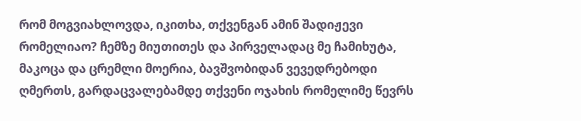რომ მოგვიახლოვდა, იკითხა, თქვენგან ამინ შადიჟევი რომელიაო? ჩემზე მიუთითეს და პირველადაც მე ჩამიხუტა, მაკოცა და ცრემლი მოერია, ბავშვობიდან ვევედრებოდი ღმერთს, გარდაცვალებამდე თქვენი ოჯახის რომელიმე წევრს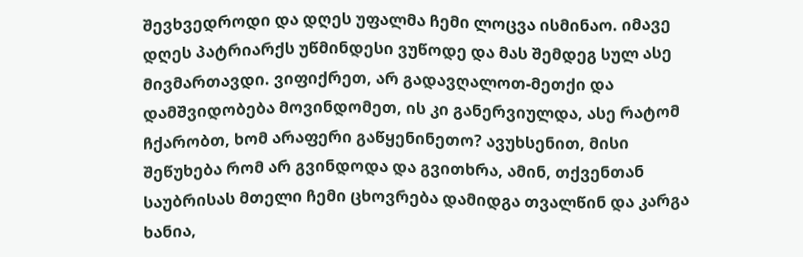შევხვედროდი და დღეს უფალმა ჩემი ლოცვა ისმინაო. იმავე დღეს პატრიარქს უწმინდესი ვუწოდე და მას შემდეგ სულ ასე მივმართავდი. ვიფიქრეთ, არ გადავღალოთ-მეთქი და დამშვიდობება მოვინდომეთ, ის კი განერვიულდა, ასე რატომ ჩქარობთ, ხომ არაფერი გაწყენინეთო? ავუხსენით, მისი შეწუხება რომ არ გვინდოდა და გვითხრა, ამინ, თქვენთან საუბრისას მთელი ჩემი ცხოვრება დამიდგა თვალწინ და კარგა ხანია,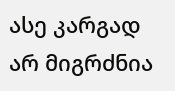ასე კარგად არ მიგრძნია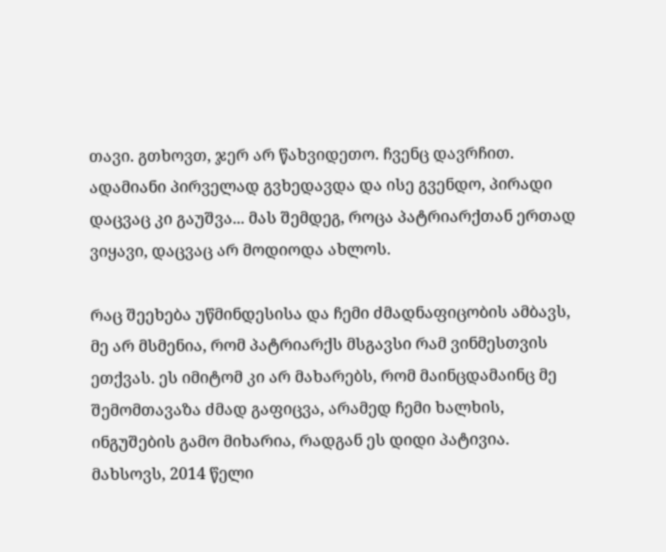თავი. გთხოვთ, ჯერ არ წახვიდეთო. ჩვენც დავრჩით. ადამიანი პირველად გვხედავდა და ისე გვენდო, პირადი დაცვაც კი გაუშვა... მას შემდეგ, როცა პატრიარქთან ერთად ვიყავი, დაცვაც არ მოდიოდა ახლოს.

რაც შეეხება უწმინდესისა და ჩემი ძმადნაფიცობის ამბავს, მე არ მსმენია, რომ პატრიარქს მსგავსი რამ ვინმესთვის ეთქვას. ეს იმიტომ კი არ მახარებს, რომ მაინცდამაინც მე შემომთავაზა ძმად გაფიცვა, არამედ ჩემი ხალხის, ინგუშების გამო მიხარია, რადგან ეს დიდი პატივია. მახსოვს, 2014 წელი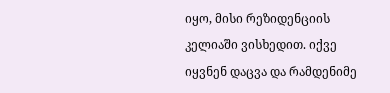იყო, მისი რეზიდენციის კელიაში ვისხედით. იქვე იყვნენ დაცვა და რამდენიმე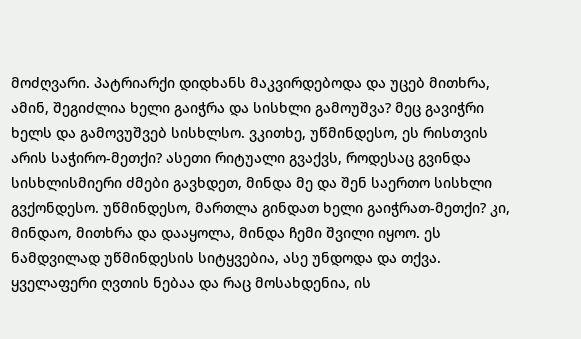მოძღვარი. პატრიარქი დიდხანს მაკვირდებოდა და უცებ მითხრა, ამინ, შეგიძლია ხელი გაიჭრა და სისხლი გამოუშვა? მეც გავიჭრი ხელს და გამოვუშვებ სისხლსო. ვკითხე, უწმინდესო, ეს რისთვის არის საჭირო-მეთქი? ასეთი რიტუალი გვაქვს, როდესაც გვინდა სისხლისმიერი ძმები გავხდეთ, მინდა მე და შენ საერთო სისხლი გვქონდესო. უწმინდესო, მართლა გინდათ ხელი გაიჭრათ-მეთქი? კი, მინდაო, მითხრა და დააყოლა, მინდა ჩემი შვილი იყოო. ეს ნამდვილად უწმინდესის სიტყვებია, ასე უნდოდა და თქვა. ყველაფერი ღვთის ნებაა და რაც მოსახდენია, ის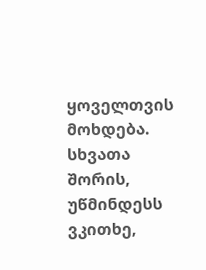ყოველთვის მოხდება. სხვათა შორის, უწმინდესს ვკითხე,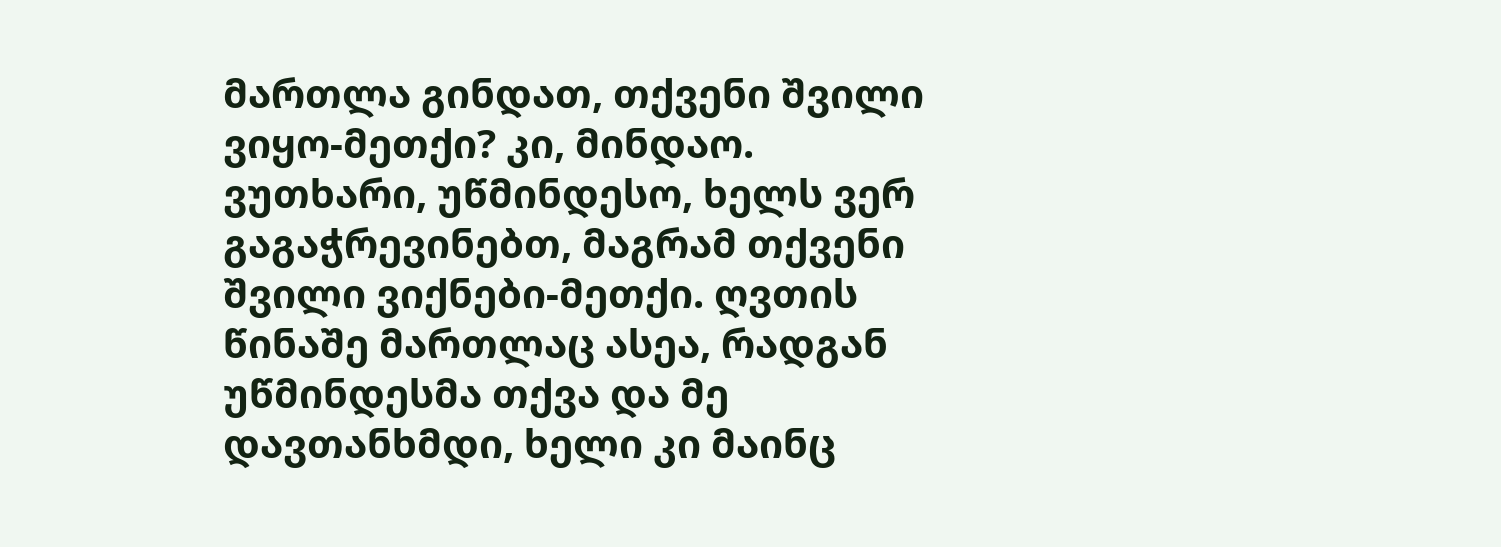მართლა გინდათ, თქვენი შვილი ვიყო-მეთქი? კი, მინდაო. ვუთხარი, უწმინდესო, ხელს ვერ გაგაჭრევინებთ, მაგრამ თქვენი შვილი ვიქნები-მეთქი. ღვთის წინაშე მართლაც ასეა, რადგან უწმინდესმა თქვა და მე დავთანხმდი, ხელი კი მაინც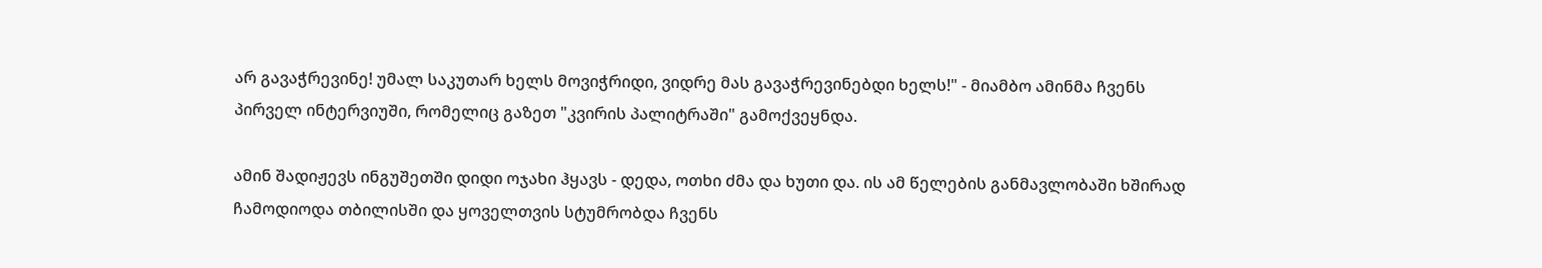არ გავაჭრევინე! უმალ საკუთარ ხელს მოვიჭრიდი, ვიდრე მას გავაჭრევინებდი ხელს!" - მიამბო ამინმა ჩვენს პირველ ინტერვიუში, რომელიც გაზეთ "კვირის პალიტრაში" გამოქვეყნდა.

ამინ შადიჟევს ინგუშეთში დიდი ოჯახი ჰყავს - დედა, ოთხი ძმა და ხუთი და. ის ამ წელების განმავლობაში ხშირად ჩამოდიოდა თბილისში და ყოველთვის სტუმრობდა ჩვენს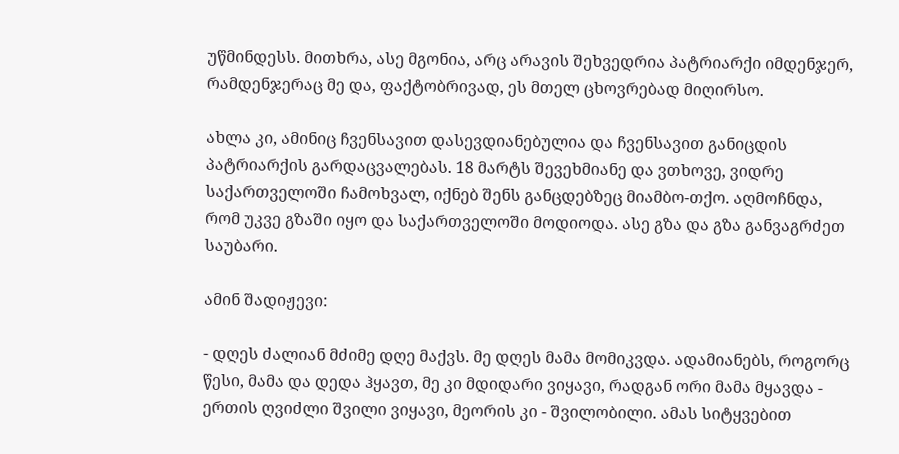უწმინდესს. მითხრა, ასე მგონია, არც არავის შეხვედრია პატრიარქი იმდენჯერ, რამდენჯერაც მე და, ფაქტობრივად, ეს მთელ ცხოვრებად მიღირსო.

ახლა კი, ამინიც ჩვენსავით დასევდიანებულია და ჩვენსავით განიცდის პატრიარქის გარდაცვალებას. 18 მარტს შევეხმიანე და ვთხოვე, ვიდრე საქართველოში ჩამოხვალ, იქნებ შენს განცდებზეც მიამბო-თქო. აღმოჩნდა, რომ უკვე გზაში იყო და საქართველოში მოდიოდა. ასე გზა და გზა განვაგრძეთ საუბარი.

ამინ შადიჟევი:

- დღეს ძალიან მძიმე დღე მაქვს. მე დღეს მამა მომიკვდა. ადამიანებს, როგორც წესი, მამა და დედა ჰყავთ, მე კი მდიდარი ვიყავი, რადგან ორი მამა მყავდა - ერთის ღვიძლი შვილი ვიყავი, მეორის კი - შვილობილი. ამას სიტყვებით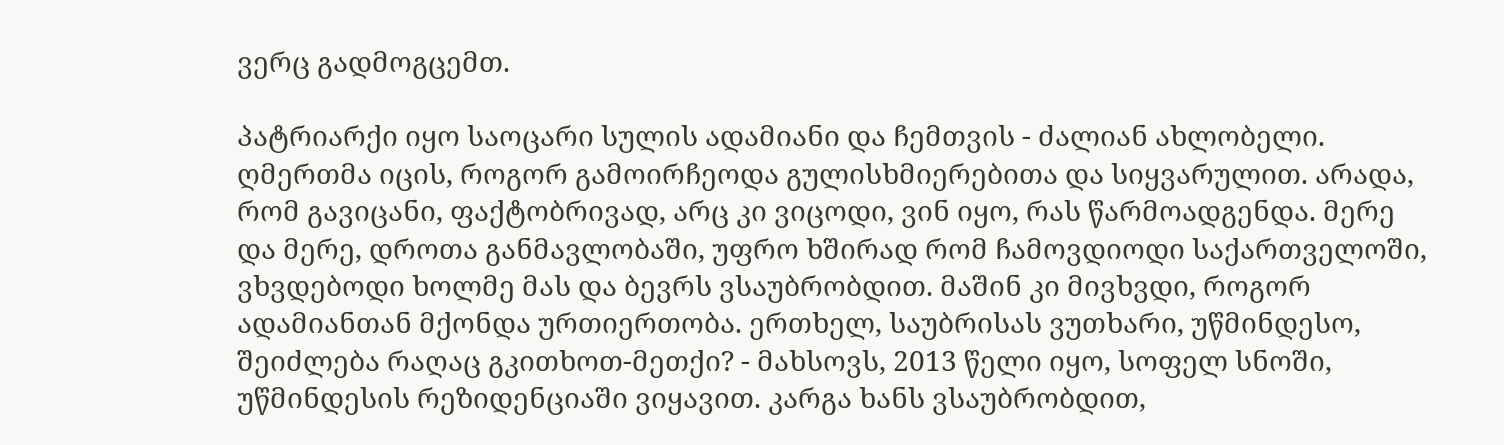ვერც გადმოგცემთ.

პატრიარქი იყო საოცარი სულის ადამიანი და ჩემთვის - ძალიან ახლობელი. ღმერთმა იცის, როგორ გამოირჩეოდა გულისხმიერებითა და სიყვარულით. არადა, რომ გავიცანი, ფაქტობრივად, არც კი ვიცოდი, ვინ იყო, რას წარმოადგენდა. მერე და მერე, დროთა განმავლობაში, უფრო ხშირად რომ ჩამოვდიოდი საქართველოში, ვხვდებოდი ხოლმე მას და ბევრს ვსაუბრობდით. მაშინ კი მივხვდი, როგორ ადამიანთან მქონდა ურთიერთობა. ერთხელ, საუბრისას ვუთხარი, უწმინდესო, შეიძლება რაღაც გკითხოთ-მეთქი? - მახსოვს, 2013 წელი იყო, სოფელ სნოში, უწმინდესის რეზიდენციაში ვიყავით. კარგა ხანს ვსაუბრობდით,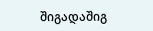შიგადაშიგ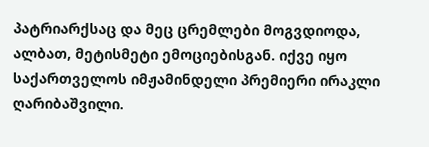პატრიარქსაც და მეც ცრემლები მოგვდიოდა, ალბათ, მეტისმეტი ემოციებისგან. იქვე იყო საქართველოს იმჟამინდელი პრემიერი ირაკლი ღარიბაშვილი.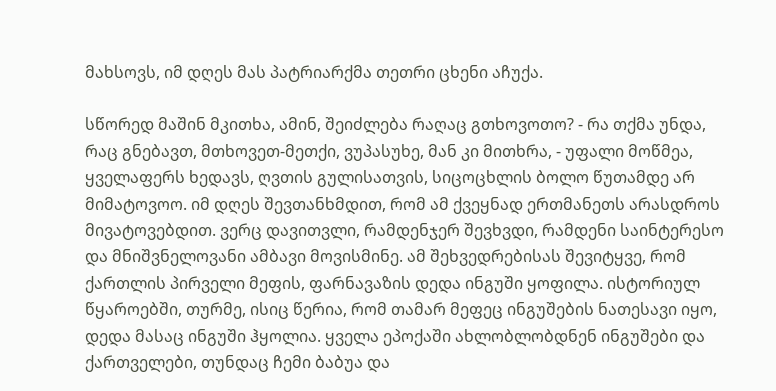მახსოვს, იმ დღეს მას პატრიარქმა თეთრი ცხენი აჩუქა.

სწორედ მაშინ მკითხა, ამინ, შეიძლება რაღაც გთხოვოთო? - რა თქმა უნდა, რაც გნებავთ, მთხოვეთ-მეთქი, ვუპასუხე, მან კი მითხრა, - უფალი მოწმეა, ყველაფერს ხედავს, ღვთის გულისათვის, სიცოცხლის ბოლო წუთამდე არ მიმატოვოო. იმ დღეს შევთანხმდით, რომ ამ ქვეყნად ერთმანეთს არასდროს მივატოვებდით. ვერც დავითვლი, რამდენჯერ შევხვდი, რამდენი საინტერესო და მნიშვნელოვანი ამბავი მოვისმინე. ამ შეხვედრებისას შევიტყვე, რომ ქართლის პირველი მეფის, ფარნავაზის დედა ინგუში ყოფილა. ისტორიულ წყაროებში, თურმე, ისიც წერია, რომ თამარ მეფეც ინგუშების ნათესავი იყო, დედა მასაც ინგუში ჰყოლია. ყველა ეპოქაში ახლობლობდნენ ინგუშები და ქართველები, თუნდაც ჩემი ბაბუა და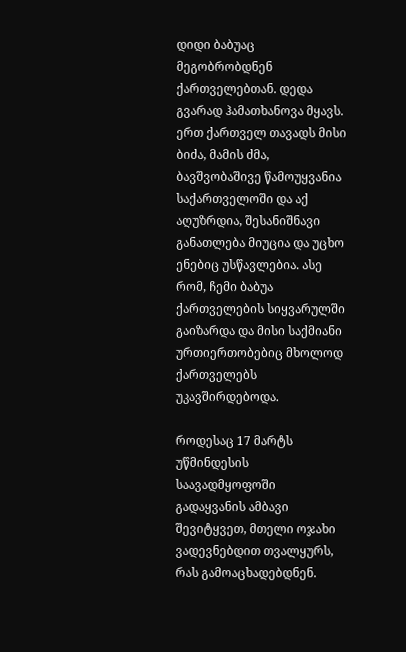დიდი ბაბუაც მეგობრობდნენ ქართველებთან. დედა გვარად ჰამათხანოვა მყავს. ერთ ქართველ თავადს მისი ბიძა, მამის ძმა, ბავშვობაშივე წამოუყვანია საქართველოში და აქ აღუზრდია, შესანიშნავი განათლება მიუცია და უცხო ენებიც უსწავლებია. ასე რომ, ჩემი ბაბუა ქართველების სიყვარულში გაიზარდა და მისი საქმიანი ურთიერთობებიც მხოლოდ ქართველებს უკავშირდებოდა.

როდესაც 17 მარტს უწმინდესის საავადმყოფოში გადაყვანის ამბავი შევიტყვეთ, მთელი ოჯახი ვადევნებდით თვალყურს, რას გამოაცხადებდნენ.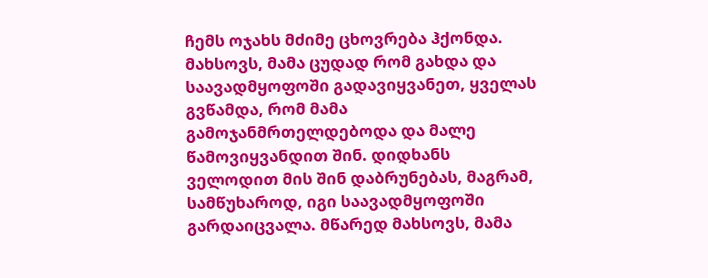ჩემს ოჯახს მძიმე ცხოვრება ჰქონდა. მახსოვს, მამა ცუდად რომ გახდა და საავადმყოფოში გადავიყვანეთ, ყველას გვწამდა, რომ მამა გამოჯანმრთელდებოდა და მალე წამოვიყვანდით შინ. დიდხანს ველოდით მის შინ დაბრუნებას, მაგრამ, სამწუხაროდ, იგი საავადმყოფოში გარდაიცვალა. მწარედ მახსოვს, მამა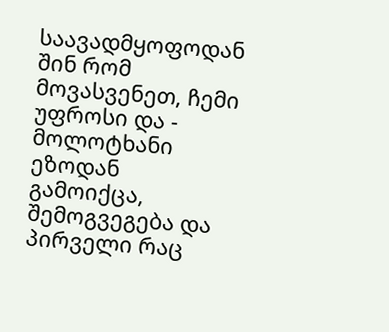საავადმყოფოდან შინ რომ მოვასვენეთ, ჩემი უფროსი და - მოლოტხანი ეზოდან გამოიქცა, შემოგვეგება და პირველი რაც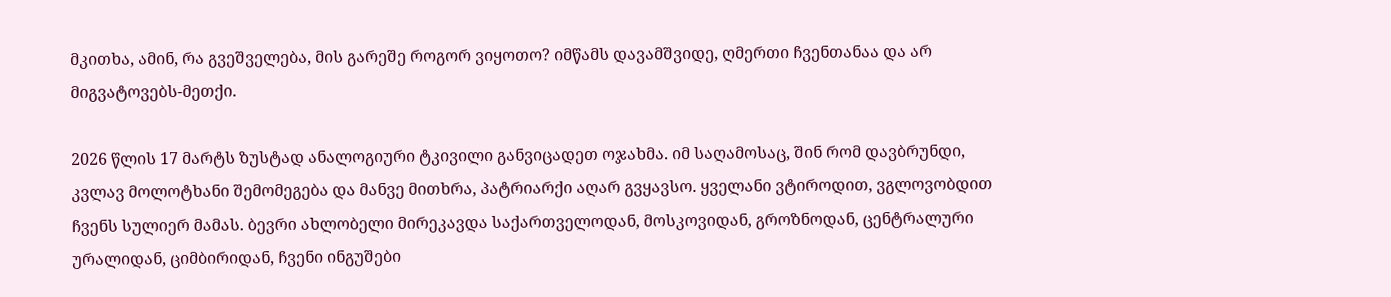მკითხა, ამინ, რა გვეშველება, მის გარეშე როგორ ვიყოთო? იმწამს დავამშვიდე, ღმერთი ჩვენთანაა და არ მიგვატოვებს-მეთქი.

2026 წლის 17 მარტს ზუსტად ანალოგიური ტკივილი განვიცადეთ ოჯახმა. იმ საღამოსაც, შინ რომ დავბრუნდი, კვლავ მოლოტხანი შემომეგება და მანვე მითხრა, პატრიარქი აღარ გვყავსო. ყველანი ვტიროდით, ვგლოვობდით ჩვენს სულიერ მამას. ბევრი ახლობელი მირეკავდა საქართველოდან, მოსკოვიდან, გროზნოდან, ცენტრალური ურალიდან, ციმბირიდან, ჩვენი ინგუშები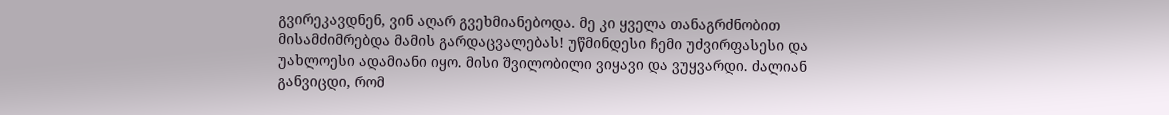გვირეკავდნენ, ვინ აღარ გვეხმიანებოდა. მე კი ყველა თანაგრძნობით მისამძიმრებდა მამის გარდაცვალებას! უწმინდესი ჩემი უძვირფასესი და უახლოესი ადამიანი იყო. მისი შვილობილი ვიყავი და ვუყვარდი. ძალიან განვიცდი, რომ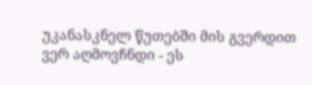უკანასკნელ წუთებში მის გვერდით ვერ აღმოვჩნდი - ეს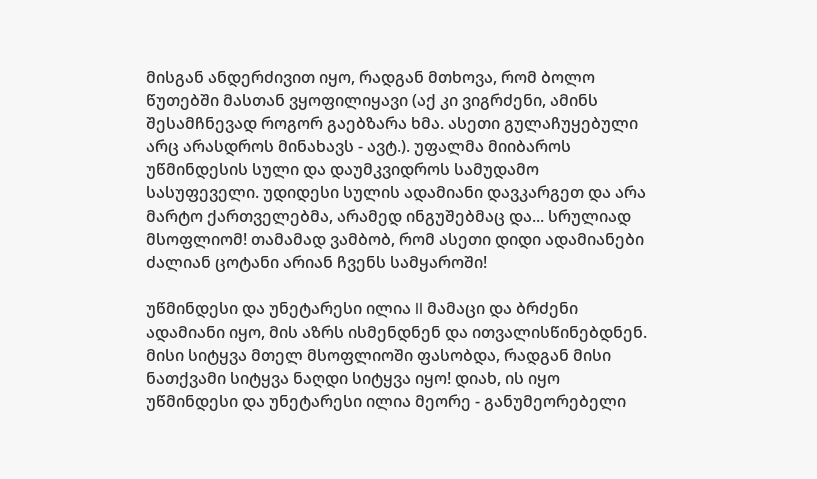მისგან ანდერძივით იყო, რადგან მთხოვა, რომ ბოლო წუთებში მასთან ვყოფილიყავი (აქ კი ვიგრძენი, ამინს შესამჩნევად როგორ გაებზარა ხმა. ასეთი გულაჩუყებული არც არასდროს მინახავს - ავტ.). უფალმა მიიბაროს უწმინდესის სული და დაუმკვიდროს სამუდამო სასუფეველი. უდიდესი სულის ადამიანი დავკარგეთ და არა მარტო ქართველებმა, არამედ ინგუშებმაც და... სრულიად მსოფლიომ! თამამად ვამბობ, რომ ასეთი დიდი ადამიანები ძალიან ცოტანი არიან ჩვენს სამყაროში!

უწმინდესი და უნეტარესი ილია II მამაცი და ბრძენი ადამიანი იყო, მის აზრს ისმენდნენ და ითვალისწინებდნენ. მისი სიტყვა მთელ მსოფლიოში ფასობდა, რადგან მისი ნათქვამი სიტყვა ნაღდი სიტყვა იყო! დიახ, ის იყო უწმინდესი და უნეტარესი ილია მეორე - განუმეორებელი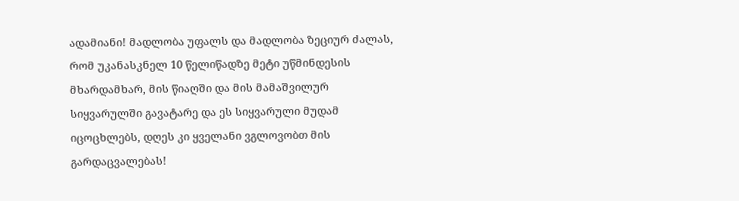ადამიანი! მადლობა უფალს და მადლობა ზეციურ ძალას, რომ უკანასკნელ 10 წელიწადზე მეტი უწმინდესის მხარდამხარ, მის წიაღში და მის მამაშვილურ სიყვარულში გავატარე და ეს სიყვარული მუდამ იცოცხლებს, დღეს კი ყველანი ვგლოვობთ მის გარდაცვალებას!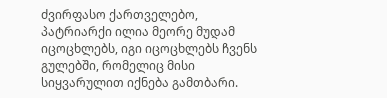ძვირფასო ქართველებო, პატრიარქი ილია მეორე მუდამ იცოცხლებს, იგი იცოცხლებს ჩვენს გულებში, რომელიც მისი სიყვარულით იქნება გამთბარი.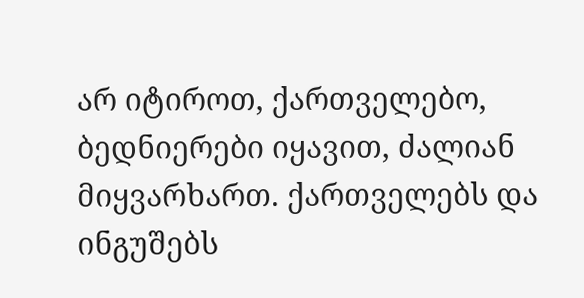არ იტიროთ, ქართველებო, ბედნიერები იყავით, ძალიან მიყვარხართ. ქართველებს და ინგუშებს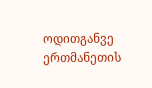ოდითგანვე ერთმანეთის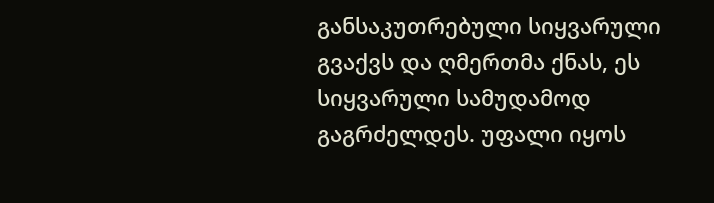განსაკუთრებული სიყვარული გვაქვს და ღმერთმა ქნას, ეს სიყვარული სამუდამოდ გაგრძელდეს. უფალი იყოს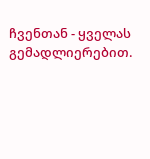ჩვენთან - ყველას გემადლიერებით.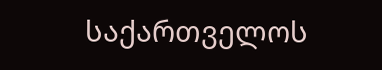საქართველოს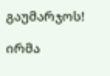გაუმარჯოს!

ირმა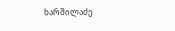ხარშილაძე